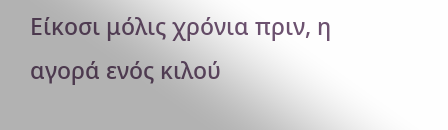Είκοσι μόλις χρόνια πριν, η αγορά ενός κιλού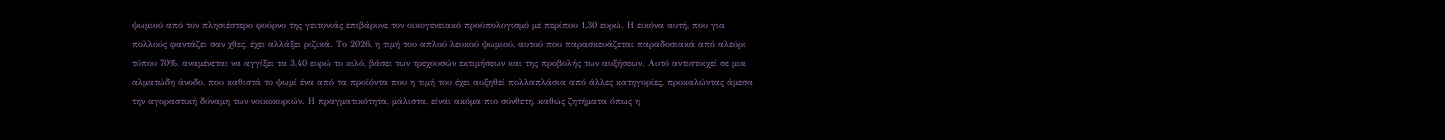ψωμιού από τον πλησιέστερο φούρνο της γειτονιάς επιβάρυνε τον οικογενειακό προϋπολογισμό με περίπου 1,30 ευρώ. Η εικόνα αυτή, που για πολλούς φαντάζει σαν χθες, έχει αλλάξει ριζικά. Το 2026, η τιμή του απλού λευκού ψωμιού, αυτού που παρασκευάζεται παραδοσιακά από αλεύρι τύπου 70%, αναμένεται να αγγίξει τα 3,40 ευρώ το κιλό, βάσει των τρεχουσών εκτιμήσεων και της προβολής των αυξήσεων. Αυτό αντιστοιχεί σε μια αλματώδη άνοδο, που καθιστά το ψωμί ένα από τα προϊόντα που η τιμή του έχει αυξηθεί πολλαπλάσια από άλλες κατηγορίες, προκαλώντας άμεσα την αγοραστική δύναμη των νοικοκυριών. Η πραγματικότητα, μάλιστα, είναι ακόμα πιο σύνθετη, καθώς ζητήματα όπως η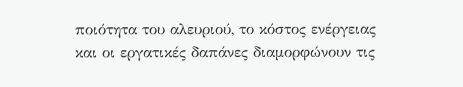ποιότητα του αλευριού, το κόστος ενέργειας και οι εργατικές δαπάνες διαμορφώνουν τις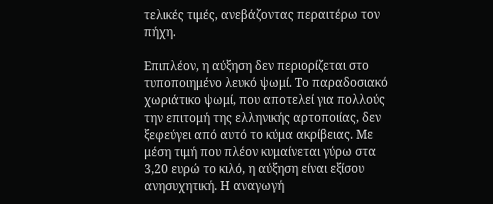τελικές τιμές, ανεβάζοντας περαιτέρω τον πήχη.

Επιπλέον, η αύξηση δεν περιορίζεται στο τυποποιημένο λευκό ψωμί. Το παραδοσιακό χωριάτικο ψωμί, που αποτελεί για πολλούς την επιτομή της ελληνικής αρτοποιίας, δεν ξεφεύγει από αυτό το κύμα ακρίβειας. Με μέση τιμή που πλέον κυμαίνεται γύρω στα 3,20 ευρώ το κιλό, η αύξηση είναι εξίσου ανησυχητική. Η αναγωγή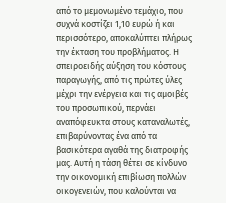από το μεμονωμένο τεμάχιο, που συχνά κοστίζει 1,10 ευρώ ή και περισσότερο, αποκαλύπτει πλήρως την έκταση του προβλήματος. Η σπειροειδής αύξηση του κόστους παραγωγής, από τις πρώτες ύλες μέχρι την ενέργεια και τις αμοιβές του προσωπικού, περνάει αναπόφευκτα στους καταναλωτές, επιβαρύνοντας ένα από τα βασικότερα αγαθά της διατροφής μας. Αυτή η τάση θέτει σε κίνδυνο την οικονομική επιβίωση πολλών οικογενειών, που καλούνται να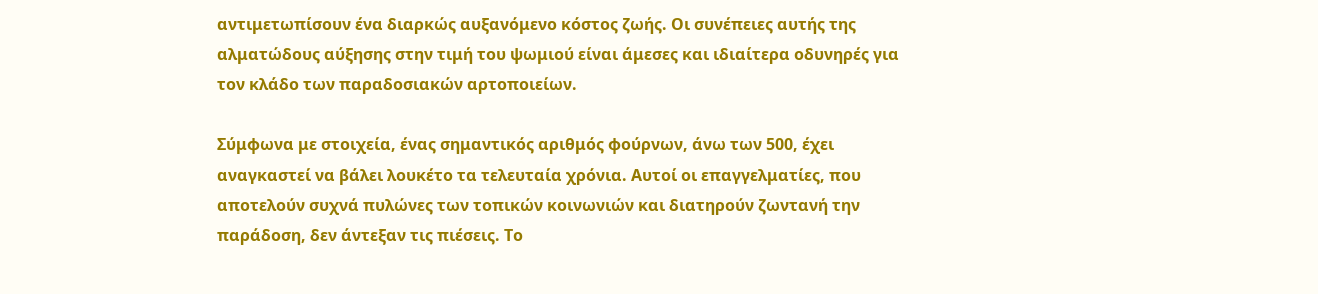αντιμετωπίσουν ένα διαρκώς αυξανόμενο κόστος ζωής. Οι συνέπειες αυτής της αλματώδους αύξησης στην τιμή του ψωμιού είναι άμεσες και ιδιαίτερα οδυνηρές για τον κλάδο των παραδοσιακών αρτοποιείων.

Σύμφωνα με στοιχεία, ένας σημαντικός αριθμός φούρνων, άνω των 500, έχει αναγκαστεί να βάλει λουκέτο τα τελευταία χρόνια. Αυτοί οι επαγγελματίες, που αποτελούν συχνά πυλώνες των τοπικών κοινωνιών και διατηρούν ζωντανή την παράδοση, δεν άντεξαν τις πιέσεις. Το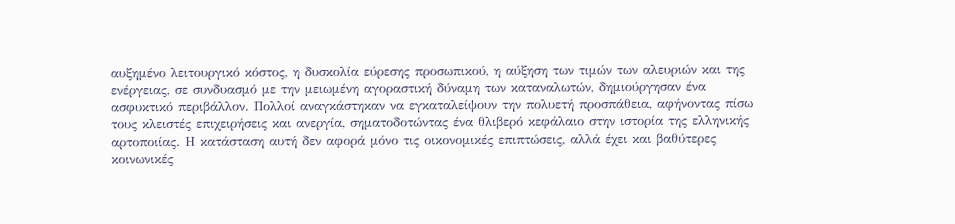αυξημένο λειτουργικό κόστος, η δυσκολία εύρεσης προσωπικού, η αύξηση των τιμών των αλευριών και της ενέργειας, σε συνδυασμό με την μειωμένη αγοραστική δύναμη των καταναλωτών, δημιούργησαν ένα ασφυκτικό περιβάλλον. Πολλοί αναγκάστηκαν να εγκαταλείψουν την πολυετή προσπάθεια, αφήνοντας πίσω τους κλειστές επιχειρήσεις και ανεργία, σηματοδοτώντας ένα θλιβερό κεφάλαιο στην ιστορία της ελληνικής αρτοποιίας. Η κατάσταση αυτή δεν αφορά μόνο τις οικονομικές επιπτώσεις, αλλά έχει και βαθύτερες κοινωνικές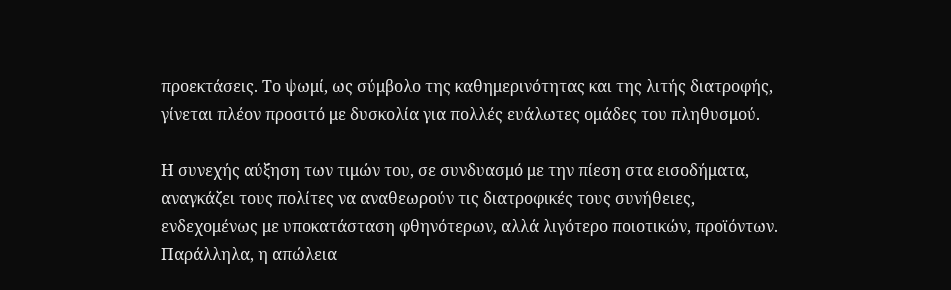προεκτάσεις. Το ψωμί, ως σύμβολο της καθημερινότητας και της λιτής διατροφής, γίνεται πλέον προσιτό με δυσκολία για πολλές ευάλωτες ομάδες του πληθυσμού.

Η συνεχής αύξηση των τιμών του, σε συνδυασμό με την πίεση στα εισοδήματα, αναγκάζει τους πολίτες να αναθεωρούν τις διατροφικές τους συνήθειες, ενδεχομένως με υποκατάσταση φθηνότερων, αλλά λιγότερο ποιοτικών, προϊόντων. Παράλληλα, η απώλεια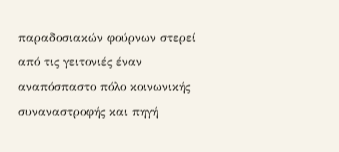παραδοσιακών φούρνων στερεί από τις γειτονιές έναν αναπόσπαστο πόλο κοινωνικής συναναστροφής και πηγή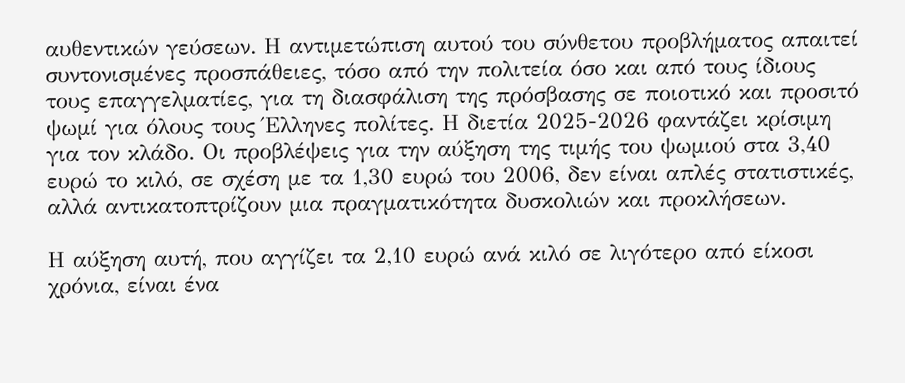αυθεντικών γεύσεων. Η αντιμετώπιση αυτού του σύνθετου προβλήματος απαιτεί συντονισμένες προσπάθειες, τόσο από την πολιτεία όσο και από τους ίδιους τους επαγγελματίες, για τη διασφάλιση της πρόσβασης σε ποιοτικό και προσιτό ψωμί για όλους τους Έλληνες πολίτες. Η διετία 2025-2026 φαντάζει κρίσιμη για τον κλάδο. Οι προβλέψεις για την αύξηση της τιμής του ψωμιού στα 3,40 ευρώ το κιλό, σε σχέση με τα 1,30 ευρώ του 2006, δεν είναι απλές στατιστικές, αλλά αντικατοπτρίζουν μια πραγματικότητα δυσκολιών και προκλήσεων.

Η αύξηση αυτή, που αγγίζει τα 2,10 ευρώ ανά κιλό σε λιγότερο από είκοσι χρόνια, είναι ένα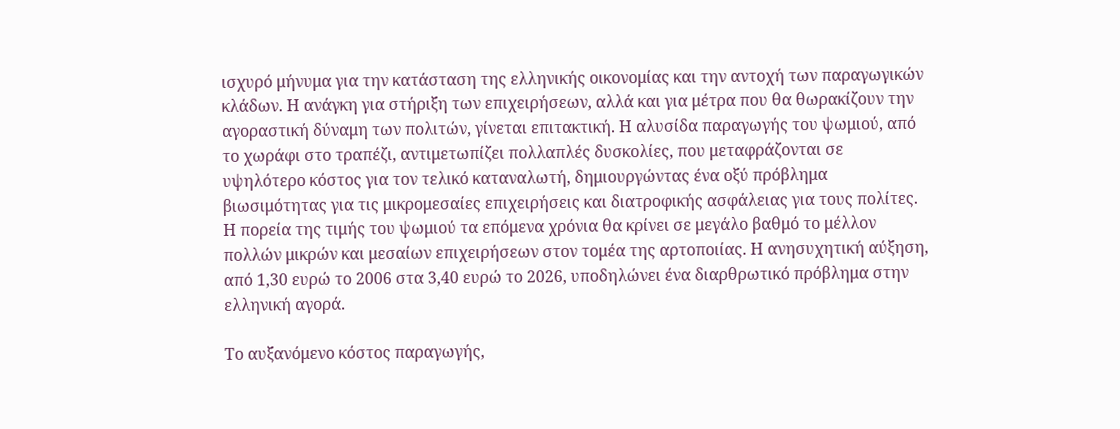ισχυρό μήνυμα για την κατάσταση της ελληνικής οικονομίας και την αντοχή των παραγωγικών κλάδων. Η ανάγκη για στήριξη των επιχειρήσεων, αλλά και για μέτρα που θα θωρακίζουν την αγοραστική δύναμη των πολιτών, γίνεται επιτακτική. Η αλυσίδα παραγωγής του ψωμιού, από το χωράφι στο τραπέζι, αντιμετωπίζει πολλαπλές δυσκολίες, που μεταφράζονται σε υψηλότερο κόστος για τον τελικό καταναλωτή, δημιουργώντας ένα οξύ πρόβλημα βιωσιμότητας για τις μικρομεσαίες επιχειρήσεις και διατροφικής ασφάλειας για τους πολίτες. Η πορεία της τιμής του ψωμιού τα επόμενα χρόνια θα κρίνει σε μεγάλο βαθμό το μέλλον πολλών μικρών και μεσαίων επιχειρήσεων στον τομέα της αρτοποιίας. Η ανησυχητική αύξηση, από 1,30 ευρώ το 2006 στα 3,40 ευρώ το 2026, υποδηλώνει ένα διαρθρωτικό πρόβλημα στην ελληνική αγορά.

Το αυξανόμενο κόστος παραγωγής,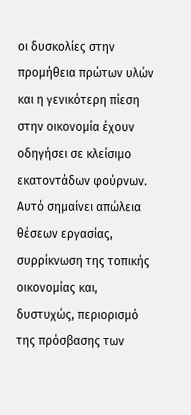οι δυσκολίες στην προμήθεια πρώτων υλών και η γενικότερη πίεση στην οικονομία έχουν οδηγήσει σε κλείσιμο εκατοντάδων φούρνων. Αυτό σημαίνει απώλεια θέσεων εργασίας, συρρίκνωση της τοπικής οικονομίας και, δυστυχώς, περιορισμό της πρόσβασης των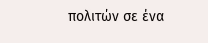πολιτών σε ένα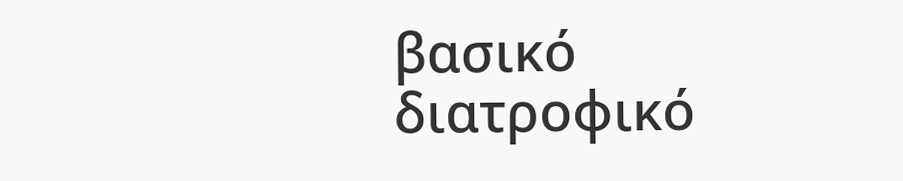βασικό διατροφικό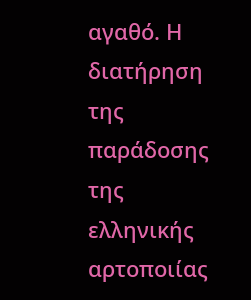αγαθό. Η διατήρηση της παράδοσης της ελληνικής αρτοποιίας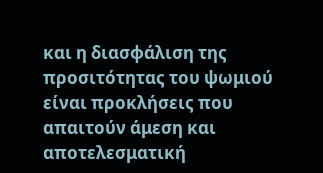και η διασφάλιση της προσιτότητας του ψωμιού είναι προκλήσεις που απαιτούν άμεση και αποτελεσματική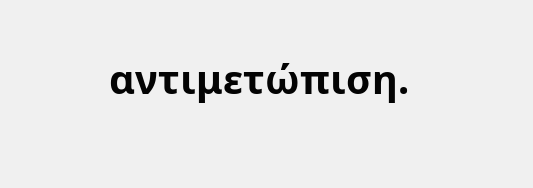αντιμετώπιση.